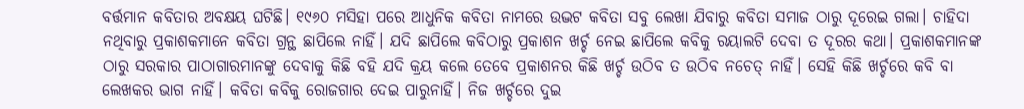ବର୍ତ୍ତମାନ କବିତାର ଅବକ୍ଷୟ ଘଟିଛି। ୧୯୬୦ ମସିହା ପରେ ଆଧୁନିକ କବିତା ନାମରେ ଉଦ୍ଭଟ କବିତା ସବୁ ଲେଖା ଯିବାରୁ କବିତା ସମାଜ ଠାରୁ ଦୂରେଇ ଗଲା। ଚାହିଦା ନଥିବାରୁ ପ୍ରକାଶକମାନେ କବିତା ଗ୍ରନ୍ଥ ଛାପିଲେ ନାହିଁ। ଯଦି ଛାପିଲେ କବିଠାରୁ ପ୍ରକାଶନ ଖର୍ଚ୍ଚ ନେଇ ଛାପିଲେ କବିକୁ ରୟାଲଟି ଦେବା ତ ଦୂରର କଥା। ପ୍ରକାଶକମାନଙ୍କ ଠାରୁ ସରକାର ପାଠାଗାରମାନଙ୍କୁ ଦେବାକୁ କିଛି ବହି ଯଦି କ୍ରୟ କଲେ ତେବେ ପ୍ରକାଶନର କିଛି ଖର୍ଚ୍ଚ ଉଠିବ ତ ଉଠିବ ନଚେତ୍ ନାହିଁ। ସେହି କିଛି ଖର୍ଚ୍ଚରେ କବି ବା ଲେଖକର ଭାଗ ନାହିଁ। କବିତା କବିକୁ ରୋଜଗାର ଦେଇ ପାରୁନାହିଁ। ନିଜ ଖର୍ଚ୍ଚରେ ଦୁଇ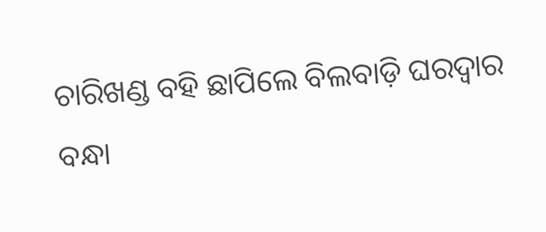ଚାରିଖଣ୍ଡ ବହି ଛାପିଲେ ବିଲବାଡ଼ି ଘରଦ୍ୱାର ବନ୍ଧା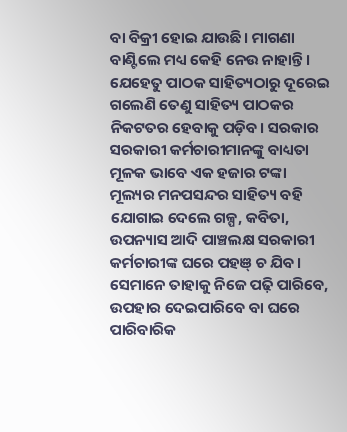ବା ବିକ୍ରୀ ହୋଇ ଯାଉଛି। ମାଗଣା ବାଣ୍ଟିଲେ ମଧ୍ୟ କେହି ନେଉ ନାହାନ୍ତି। ଯେହେତୁ ପାଠକ ସାହିତ୍ୟଠାରୁ ଦୂରେଇ ଗଲେଣି ତେଣୁ ସାହିତ୍ୟ ପାଠକର ନିକଟତର ହେବାକୁ ପଡ଼ିବ। ସରକାର ସରକାରୀ କର୍ମଚାରୀମାନଙ୍କୁ ବାଧ୍ୟତା ମୂଳକ ଭାବେ ଏକ ହଜାର ଟଙ୍କା ମୂଲ୍ୟର ମନପସନ୍ଦର ସାହିତ୍ୟ ବହି ଯୋଗାଇ ଦେଲେ ଗଳ୍ପ, କବିତା, ଉପନ୍ୟାସ ଆଦି ପାଞ୍ଚଲକ୍ଷ ସରକାରୀ କର୍ମଚାରୀଙ୍କ ଘରେ ପହଞ୍ ଚ ଯିବ। ସେମାନେ ତାହାକୁ ନିଜେ ପଢ଼ି ପାରିବେ, ଉପହାର ଦେଇପାରିବେ ବା ଘରେ ପାରିବାରିକ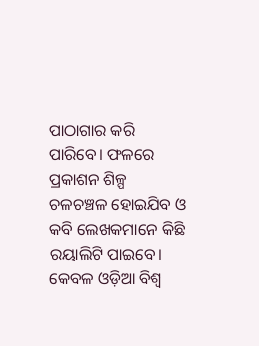ପାଠାଗାର କରି ପାରିବେ। ଫଳରେ ପ୍ରକାଶନ ଶିଳ୍ପ ଚଳଚଞ୍ଚଳ ହୋଇଯିବ ଓ କବି ଲେଖକମାନେ କିଛି ରୟାଲିଟି ପାଇବେ।
କେବଳ ଓଡ଼ିଆ ବିଶ୍ୱ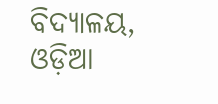ବିଦ୍ୟାଳୟ, ଓଡ଼ିଆ